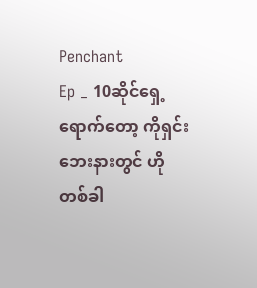Penchant
Ep _ 10ဆိုင်ရှေ့ရောက်တော့ ကိုရှင်း ဘေးနားတွင် ဟိုတစ်ခါ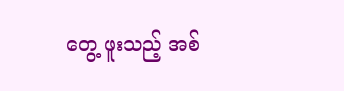တွေ့ ဖူးသည့် အစ်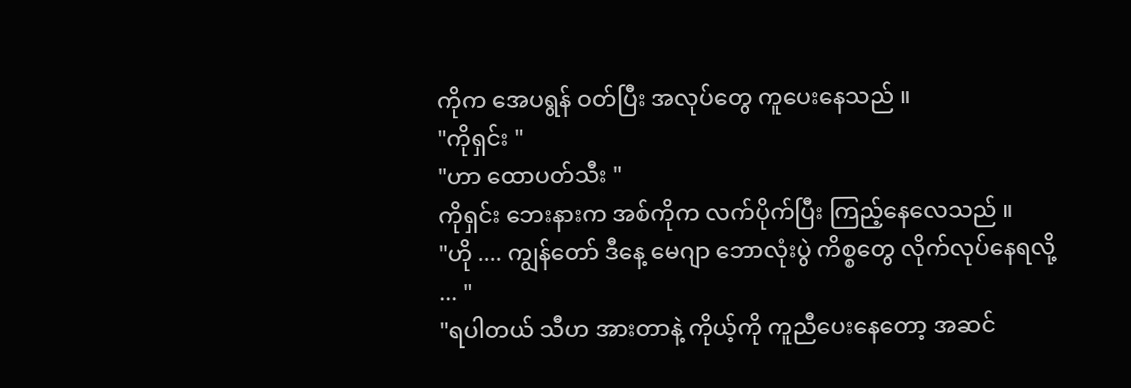ကိုက အေပရွန် ဝတ်ပြီး အလုပ်တွေ ကူပေးနေသည် ။
"ကိုရှင်း "
"ဟာ ထောပတ်သီး "
ကိုရှင်း ဘေးနားက အစ်ကိုက လက်ပိုက်ပြီး ကြည့်နေလေသည် ။
"ဟို .... ကျွန်တော် ဒီနေ့ မေဂျာ ဘောလုံးပွဲ ကိစ္စတွေ လိုက်လုပ်နေရလို့ ... "
"ရပါတယ် သီဟ အားတာနဲ့ ကိုယ့်ကို ကူညီပေးနေတော့ အဆင်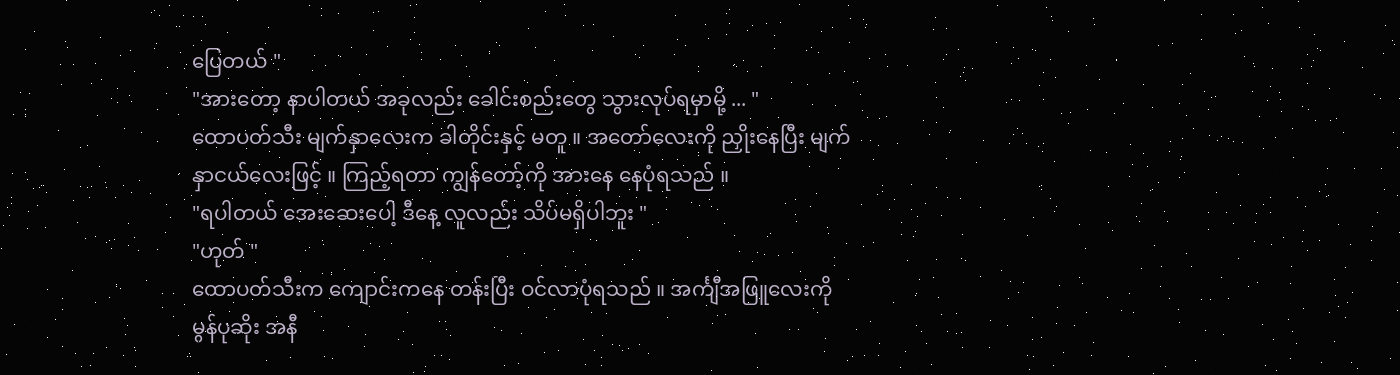ပြေတယ် "
"အားတော့ နာပါတယ် အခုလည်း ခေါင်းစည်းတွေ သွားလုပ်ရမှာမို့ ... "
ထောပတ်သီး မျက်နှာလေးက ခါတိုင်းနှင့် မတူ ။ အတော်လေးကို ညှိုးနေပြီး မျက်နှာငယ်လေးဖြင့် ။ ကြည့်ရတာ ကျွန်တော့်ကို အားနေ နေပုံရသည် ။
"ရပါတယ် အေးဆေးပေါ့ ဒီနေ့ လူလည်း သိပ်မရှိပါဘူး "
"ဟုတ် "
ထောပတ်သီးက ကျောင်းကနေ တန်းပြီး ဝင်လာပုံရသည် ။ အင်္ကျီအဖြူလေးကို မွန်ပုဆိုး အနီ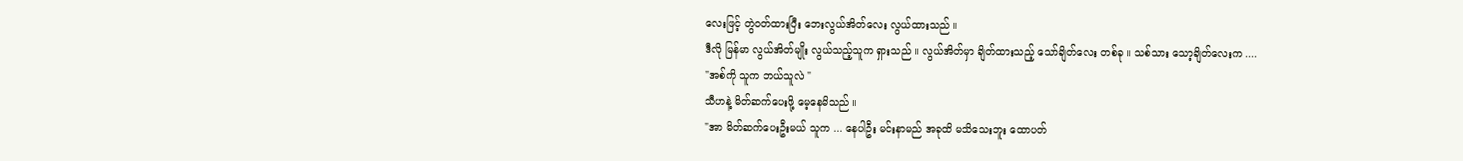လေးဖြင့် တွဲဝတ်ထားပြီး ဘေးလွယ်အိတ်လေး လွယ်ထားသည် ။
ဒီလို မြန်မာ လွယ်အိတ်မျိုး လွယ်သည့်သူက ရှားသည် ။ လွယ်အိတ်မှာ ချိတ်ထားသည့် သော်ချိတ်လေး တစ်ခု ။ သစ်သား သော့ချိတ်လေးက ....
"အစ်ကို သူက ဘယ်သူလဲ "
သီဟနဲ့ မိတ်ဆက်ပေးဖို့ မေ့နေမိသည် ။
"အာ မိတ်ဆက်ပေးဦးမယ် သူက ... နေပါဦး မင်းနာမည် အခုထိ မသိသေးဘူး ထောပတ်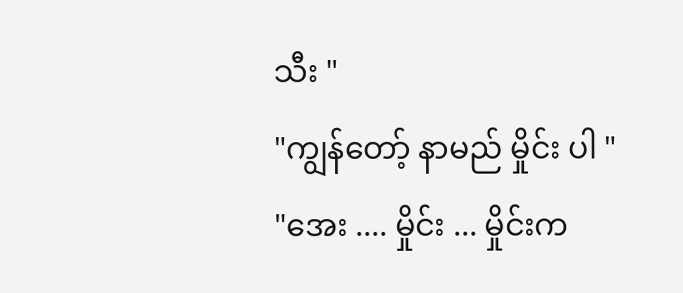သီး "
"ကျွန်တော့် နာမည် မှိုင်း ပါ "
"အေး .... မှိုင်း ... မှိုင်းက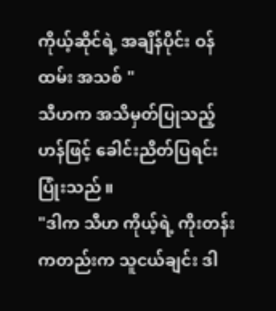ကိုယ့်ဆိုင်ရဲ့ အချိန်ပိုင်း ဝန်ထမ်း အသစ် "
သီဟက အသိမှတ်ပြုသည့် ဟန်ဖြင့် ခေါင်းညိတ်ပြရင်း ပြုံးသည် ။
"ဒါက သီဟ ကိုယ့်ရဲ့ ကိုးတန်း ကတည်းက သူငယ်ချင်း ဒါ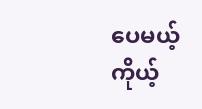ပေမယ့် ကိုယ့်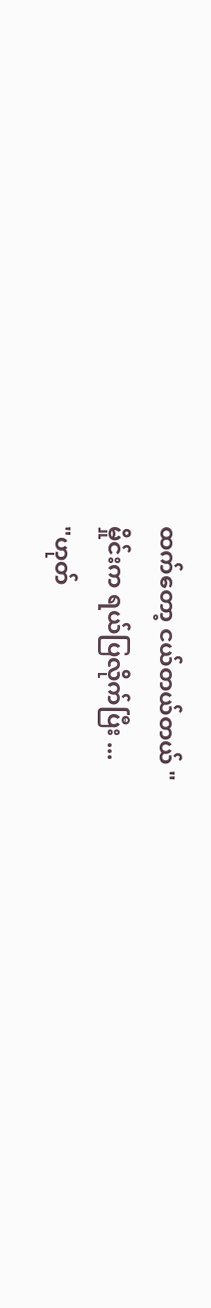ထက်တော့ ငယ်တယ်တယ် "
မှိုင်းက ရယ်ပြလိုက်ပြီး ...
"ဟုတ်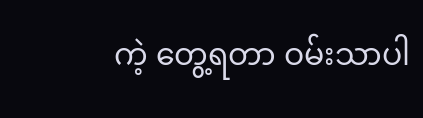ကဲ့ တွေ့ရတာ ဝမ်းသာပါ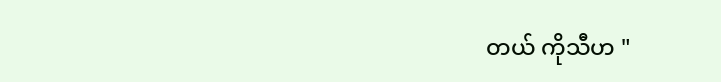တယ် ကိုသီဟ "